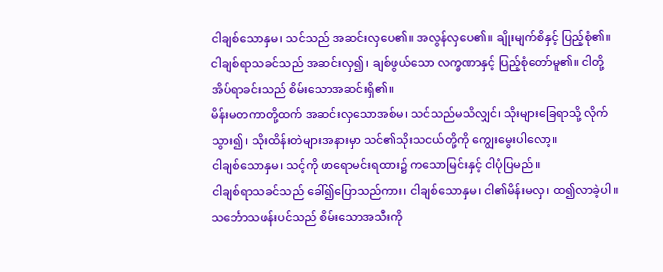ငါချစ်သောနှမ၊ သင်သည် အဆင်းလှပေ၏။ အလွန်လှပေ၏။ ချိုးမျက်စိနှင့် ပြည့်စုံ၏။
ငါချစ်ရာသခင်သည် အဆင်းလှ၍၊ ချစ်ဖွယ်သော လက္ခဏာနှင့် ပြည့်စုံတော်မူ၏။ ငါတို့အိပ်ရာခင်းသည် စိမ်းသောအဆင်းရှိ၏။
မိန်းမတကာတို့ထက် အဆင်းလှသောအစ်မ၊ သင်သည်မသိလျှင်၊ သိုးများခြေရာသို့ လိုက်သွား၍၊ သိုးထိန်းတဲများအနားမှာ သင်၏သိုးသငယ်တို့ကို ကျွေးမွေးပါလော့။
ငါချစ်သောနှမ၊ သင့်ကို ဖာရောမင်းရထား၌ ကသောမြင်းနှင့် ငါပုံပြမည်။
ငါချစ်ရာသခင်သည် ခေါ်၍ပြောသည်ကား၊ ငါချစ်သောနှမ၊ ငါ၏မိန်းမလှ၊ ထ၍လာခဲ့ပါ။
သင်္ဘောသဖန်းပင်သည် စိမ်းသောအသီးကို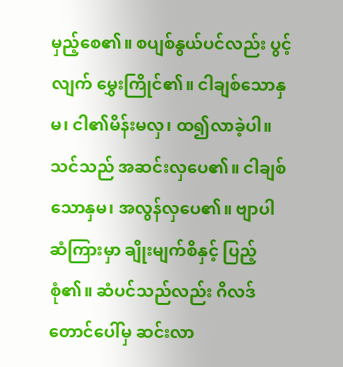မှည့်စေ၏။ စပျစ်နွယ်ပင်လည်း ပွင့်လျက် မွှေးကြိုင်၏။ ငါချစ်သောနှမ၊ ငါ၏မိန်းမလှ၊ ထ၍လာခဲ့ပါ။
သင်သည် အဆင်းလှပေ၏။ ငါချစ်သောနှမ၊ အလွန်လှပေ၏။ ဗျာပါဆံကြားမှာ ချိုးမျက်စိနှင့် ပြည့်စုံ၏။ ဆံပင်သည်လည်း ဂိလဒ်တောင်ပေါ်မှ ဆင်းလာ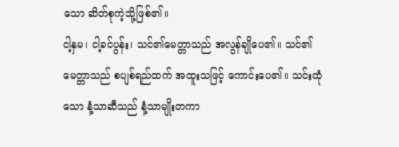သော ဆိတ်စုကဲ့သို့ဖြစ်၏။
ငါ့နှမ၊ ငါ့ခင်ပွန်း၊ သင်၏မေတ္တာသည် အလွန်ချိုပေ၏။ သင်၏မေတ္တာသည် စပျစ်ရည်ထက် အထူးသဖြင့် ကောင်းပေ၏။ သင်းထုံသော နံ့သာဆီသည် နံ့သာမျိုးတကာ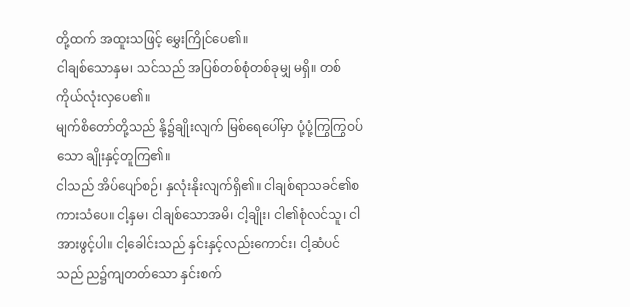တို့ထက် အထူးသဖြင့် မွှေးကြိုင်ပေ၏။
ငါချစ်သောနှမ၊ သင်သည် အပြစ်တစ်စုံတစ်ခုမျှ မရှိ။ တစ်ကိုယ်လုံးလှပေ၏။
မျက်စိတော်တို့သည် နို့၌ချိုးလျက် မြစ်ရေပေါ်မှာ ပုံ့ပုံ့ကြွကြွဝပ်သော ချိုးနှင့်တူကြ၏။
ငါသည် အိပ်ပျော်စဉ်၊ နှလုံးနိုးလျက်ရှိ၏။ ငါချစ်ရာသခင်၏စကားသံပေ။ ငါ့နှမ၊ ငါချစ်သောအမိ၊ ငါ့ချိုး၊ ငါ၏စုံလင်သူ၊ ငါအားဖွင့်ပါ။ ငါ့ခေါင်းသည် နှင်းနှင့်လည်းကောင်း၊ ငါ့ဆံပင်သည် ည၌ကျတတ်သော နှင်းစက်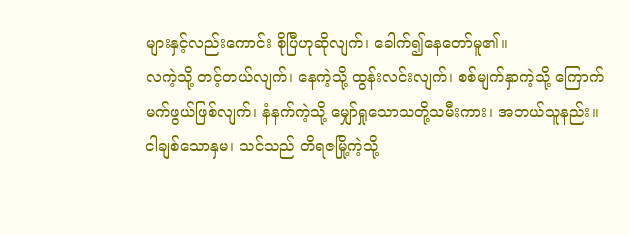များနှင့်လည်းကောင်း စိုပြီဟုဆိုလျက်၊ ခေါက်၍နေတော်မူ၏။
လကဲ့သို့ တင့်တယ်လျက်၊ နေကဲ့သို့ ထွန်းလင်းလျက်၊ စစ်မျက်နှာကဲ့သို့ ကြောက်မက်ဖွယ်ဖြစ်လျက်၊ နံနက်ကဲ့သို့ မျှော်ရှုသောသတို့သမီးကား၊ အဘယ်သူနည်း။
ငါချစ်သောနှမ၊ သင်သည် တိရဇမြို့ကဲ့သို့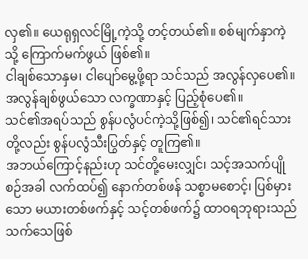လှ၏။ ယေရုရှလင်မြို့ကဲ့သို့ တင့်တယ်၏။ စစ်မျက်နှာကဲ့သို့ ကြောက်မက်ဖွယ် ဖြစ်၏။
ငါချစ်သောနှမ၊ ငါပျော်မွေ့ဖို့ရာ သင်သည် အလွန်လှပေ၏။ အလွန်ချစ်ဖွယ်သော လက္ခဏာနှင့် ပြည့်စုံပေ၏။
သင်၏အရပ်သည် စွန်ပလွံပင်ကဲ့သို့ဖြစ်၍၊ သင်၏ရင်သားတို့လည်း စွန်ပလွံသီးပြွတ်နှင့် တူကြ၏။
အဘယ်ကြောင့်နည်းဟု သင်တို့မေးလျှင်၊ သင့်အသက်ပျိုစဉ်အခါ လက်ထပ်၍ နောက်တစ်ဖန် သစ္စာမစောင့်၊ ပြစ်မှားသော မယားတစ်ဖက်နှင့် သင့်တစ်ဖက်၌ ထာဝရဘုရားသည် သက်သေဖြစ်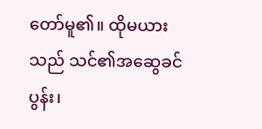တော်မူ၏။ ထိုမယားသည် သင်၏အဆွေခင်ပွန်း၊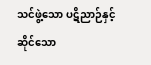သင်ဖွဲ့သော ပဋိညာဉ်နှင့် ဆိုင်သော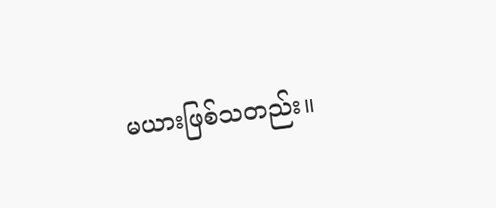မယားဖြစ်သတည်း။